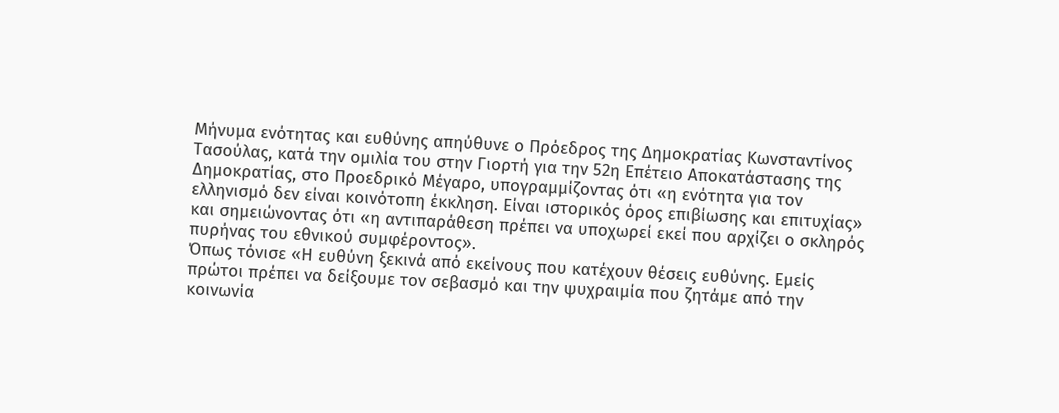Μήνυμα ενότητας και ευθύνης απηύθυνε ο Πρόεδρος της Δημοκρατίας Κωνσταντίνος Τασούλας, κατά την ομιλία του στην Γιορτή για την 52η Επέτειο Αποκατάστασης της Δημοκρατίας, στο Προεδρικό Μέγαρο, υπογραμμίζοντας ότι «η ενότητα για τον ελληνισμό δεν είναι κοινότοπη έκκληση. Είναι ιστορικός όρος επιβίωσης και επιτυχίας» και σημειώνοντας ότι «η αντιπαράθεση πρέπει να υποχωρεί εκεί που αρχίζει ο σκληρός πυρήνας του εθνικού συμφέροντος».
Όπως τόνισε «Η ευθύνη ξεκινά από εκείνους που κατέχουν θέσεις ευθύνης. Εμείς πρώτοι πρέπει να δείξουμε τον σεβασμό και την ψυχραιμία που ζητάμε από την κοινωνία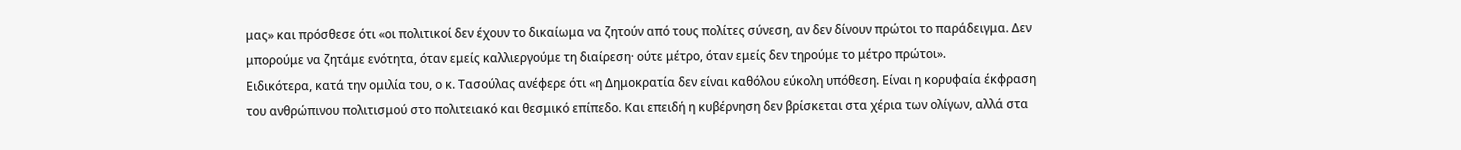μας» και πρόσθεσε ότι «οι πολιτικοί δεν έχουν το δικαίωμα να ζητούν από τους πολίτες σύνεση, αν δεν δίνουν πρώτοι το παράδειγμα. Δεν μπορούμε να ζητάμε ενότητα, όταν εμείς καλλιεργούμε τη διαίρεση· ούτε μέτρο, όταν εμείς δεν τηρούμε το μέτρο πρώτοι».
Ειδικότερα, κατά την ομιλία του, ο κ. Τασούλας ανέφερε ότι «η Δημοκρατία δεν είναι καθόλου εύκολη υπόθεση. Είναι η κορυφαία έκφραση του ανθρώπινου πολιτισμού στο πολιτειακό και θεσμικό επίπεδο. Και επειδή η κυβέρνηση δεν βρίσκεται στα χέρια των ολίγων, αλλά στα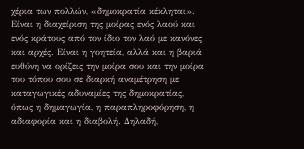χέρια των πολλών, «δημοκρατία κέκληται». Είναι η διαχείριση της μοίρας ενός λαού και ενός κράτους από τον ίδιο τον λαό με κανόνες και αρχές. Είναι η γοητεία, αλλά και η βαριά ευθύνη να ορίζεις την μοίρα σου και την μοίρα του τόπου σου σε διαρκή αναμέτρηση με καταγωγικές αδυναμίες της δημοκρατίας, όπως η δημαγωγία, η παραπληροφόρηση, η αδιαφορία και η διαβολή. Δηλαδή,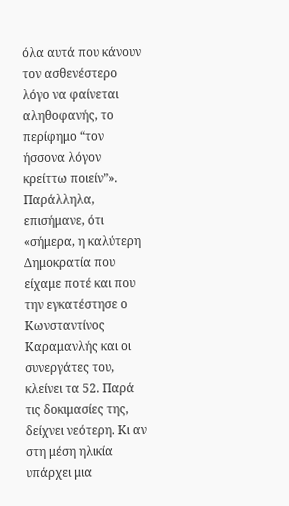όλα αυτά που κάνουν τον ασθενέστερο λόγο να φαίνεται αληθοφανής, το περίφημο “τον ήσσονα λόγον κρείττω ποιείν”».
Παράλληλα, επισήμανε, ότι «σήμερα, η καλύτερη Δημοκρατία που είχαμε ποτέ και που την εγκατέστησε ο Κωνσταντίνος Καραμανλής και οι συνεργάτες του, κλείνει τα 52. Παρά τις δοκιμασίες της, δείχνει νεότερη. Κι αν στη μέση ηλικία υπάρχει μια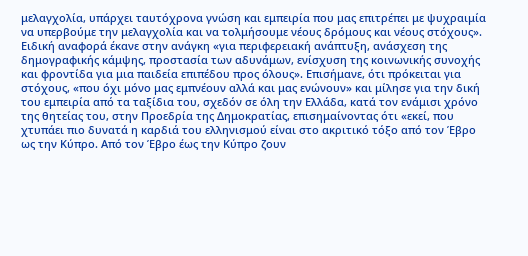μελαγχολία, υπάρχει ταυτόχρονα γνώση και εμπειρία που μας επιτρέπει με ψυχραιμία να υπερβούμε την μελαγχολία και να τολμήσουμε νέους δρόμους και νέους στόχους».
Ειδική αναφορά έκανε στην ανάγκη «για περιφερειακή ανάπτυξη, ανάσχεση της δημογραφικής κάμψης, προστασία των αδυνάμων, ενίσχυση της κοινωνικής συνοχής και φροντίδα για μια παιδεία επιπέδου προς όλους». Επισήμανε, ότι πρόκειται για στόχους, «που όχι μόνο μας εμπνέουν αλλά και μας ενώνουν» και μίλησε για την δική του εμπειρία από τα ταξίδια του, σχεδόν σε όλη την Ελλάδα, κατά τον ενάμισι χρόνο της θητείας του, στην Προεδρία της Δημοκρατίας, επισημαίνοντας ότι «εκεί, που χτυπάει πιο δυνατά η καρδιά του ελληνισμού είναι στο ακριτικό τόξο από τον Έβρο ως την Κύπρο. Από τον Έβρο έως την Κύπρο ζουν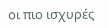οι πιο ισχυρές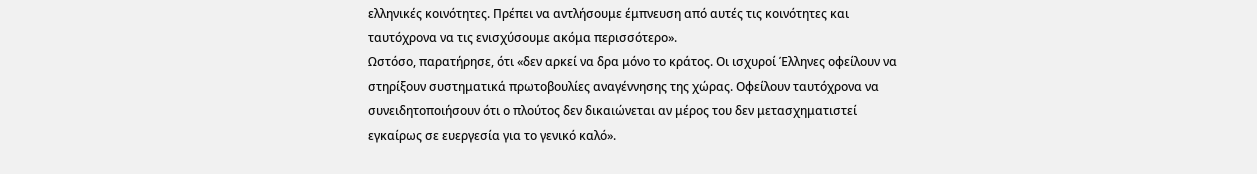ελληνικές κοινότητες. Πρέπει να αντλήσουμε έμπνευση από αυτές τις κοινότητες και ταυτόχρονα να τις ενισχύσουμε ακόμα περισσότερο».
Ωστόσο, παρατήρησε, ότι «δεν αρκεί να δρα μόνο το κράτος. Οι ισχυροί Έλληνες οφείλουν να στηρίξουν συστηματικά πρωτοβουλίες αναγέννησης της χώρας. Οφείλουν ταυτόχρονα να συνειδητοποιήσουν ότι ο πλούτος δεν δικαιώνεται αν μέρος του δεν μετασχηματιστεί εγκαίρως σε ευεργεσία για το γενικό καλό».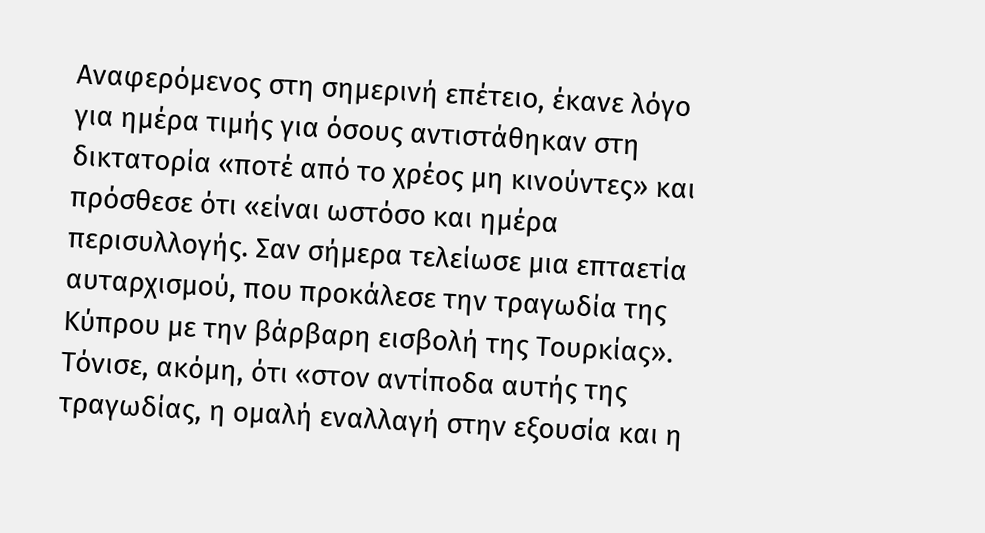Αναφερόμενος στη σημερινή επέτειο, έκανε λόγο για ημέρα τιμής για όσους αντιστάθηκαν στη δικτατορία «ποτέ από το χρέος μη κινούντες» και πρόσθεσε ότι «είναι ωστόσο και ημέρα περισυλλογής. Σαν σήμερα τελείωσε μια επταετία αυταρχισμού, που προκάλεσε την τραγωδία της Κύπρου με την βάρβαρη εισβολή της Τουρκίας».
Τόνισε, ακόμη, ότι «στον αντίποδα αυτής της τραγωδίας, η ομαλή εναλλαγή στην εξουσία και η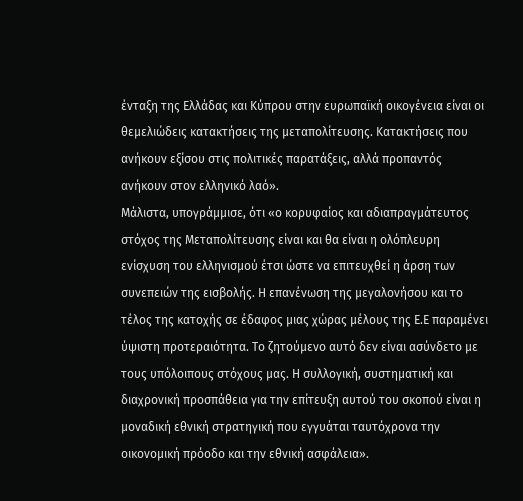ένταξη της Ελλάδας και Κύπρου στην ευρωπαϊκή οικογένεια είναι οι θεμελιώδεις κατακτήσεις της μεταπολίτευσης. Κατακτήσεις που ανήκουν εξίσου στις πολιτικές παρατάξεις, αλλά προπαντός ανήκουν στον ελληνικό λαό».
Μάλιστα, υπογράμμισε, ότι «ο κορυφαίος και αδιαπραγμάτευτος στόχος της Μεταπολίτευσης είναι και θα είναι η ολόπλευρη ενίσχυση του ελληνισμού έτσι ώστε να επιτευχθεί η άρση των συνεπειών της εισβολής. Η επανένωση της μεγαλονήσου και το τέλος της κατοχής σε έδαφος μιας χώρας μέλους της Ε.Ε παραμένει ύψιστη προτεραιότητα. Το ζητούμενο αυτό δεν είναι ασύνδετο με τους υπόλοιπους στόχους μας. Η συλλογική, συστηματική και διαχρονική προσπάθεια για την επίτευξη αυτού του σκοπού είναι η μοναδική εθνική στρατηγική που εγγυάται ταυτόχρονα την οικονομική πρόοδο και την εθνική ασφάλεια».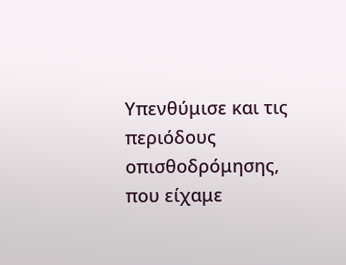Υπενθύμισε και τις περιόδους οπισθοδρόμησης, που είχαμε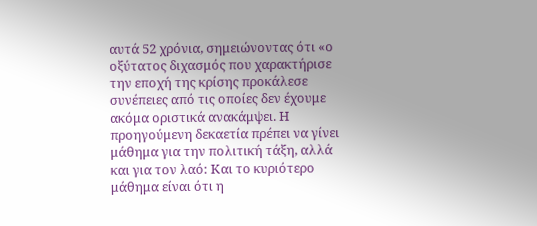αυτά 52 χρόνια, σημειώνοντας ότι «ο οξύτατος διχασμός που χαρακτήρισε την εποχή της κρίσης προκάλεσε συνέπειες από τις οποίες δεν έχουμε ακόμα οριστικά ανακάμψει. Η προηγούμενη δεκαετία πρέπει να γίνει μάθημα για την πολιτική τάξη, αλλά και για τον λαό: Και το κυριότερο μάθημα είναι ότι η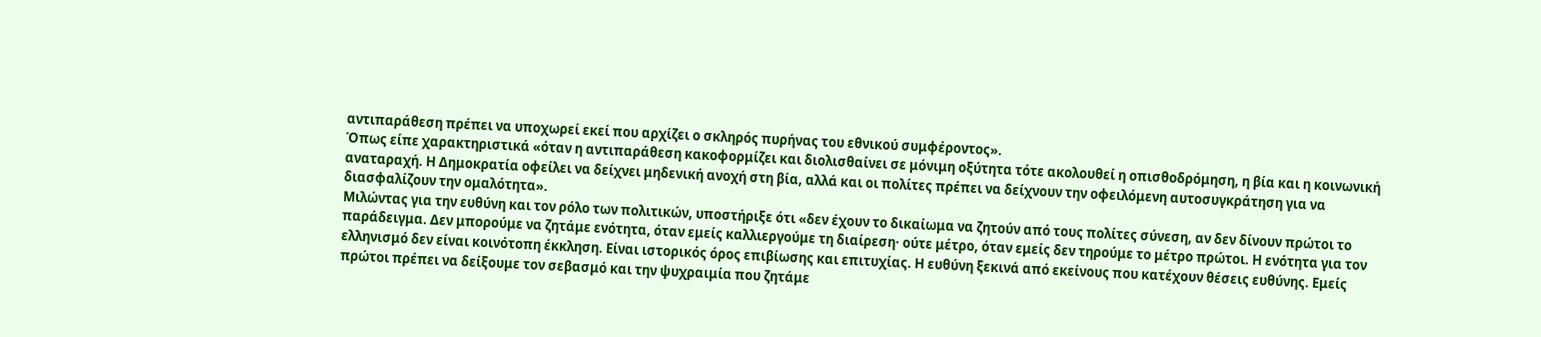αντιπαράθεση πρέπει να υποχωρεί εκεί που αρχίζει ο σκληρός πυρήνας του εθνικού συμφέροντος».
Όπως είπε χαρακτηριστικά «όταν η αντιπαράθεση κακοφορμίζει και διολισθαίνει σε μόνιμη οξύτητα τότε ακολουθεί η οπισθοδρόμηση, η βία και η κοινωνική αναταραχή. Η Δημοκρατία οφείλει να δείχνει μηδενική ανοχή στη βία, αλλά και οι πολίτες πρέπει να δείχνουν την οφειλόμενη αυτοσυγκράτηση για να διασφαλίζουν την ομαλότητα».
Μιλώντας για την ευθύνη και τον ρόλο των πολιτικών, υποστήριξε ότι «δεν έχουν το δικαίωμα να ζητούν από τους πολίτες σύνεση, αν δεν δίνουν πρώτοι το παράδειγμα. Δεν μπορούμε να ζητάμε ενότητα, όταν εμείς καλλιεργούμε τη διαίρεση· ούτε μέτρο, όταν εμείς δεν τηρούμε το μέτρο πρώτοι. Η ενότητα για τον ελληνισμό δεν είναι κοινότοπη έκκληση. Είναι ιστορικός όρος επιβίωσης και επιτυχίας. Η ευθύνη ξεκινά από εκείνους που κατέχουν θέσεις ευθύνης. Εμείς πρώτοι πρέπει να δείξουμε τον σεβασμό και την ψυχραιμία που ζητάμε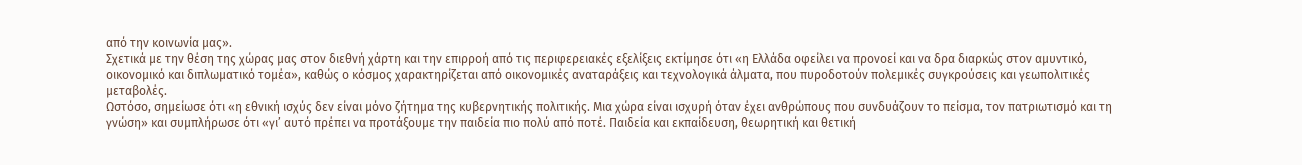από την κοινωνία μας».
Σχετικά με την θέση της χώρας μας στον διεθνή χάρτη και την επιρροή από τις περιφερειακές εξελίξεις εκτίμησε ότι «η Ελλάδα οφείλει να προνοεί και να δρα διαρκώς στον αμυντικό, οικονομικό και διπλωματικό τομέα», καθώς ο κόσμος χαρακτηρίζεται από οικονομικές αναταράξεις και τεχνολογικά άλματα, που πυροδοτούν πολεμικές συγκρούσεις και γεωπολιτικές μεταβολές.
Ωστόσο, σημείωσε ότι «η εθνική ισχύς δεν είναι μόνο ζήτημα της κυβερνητικής πολιτικής. Μια χώρα είναι ισχυρή όταν έχει ανθρώπους που συνδυάζουν το πείσμα, τον πατριωτισμό και τη γνώση» και συμπλήρωσε ότι «γι’ αυτό πρέπει να προτάξουμε την παιδεία πιο πολύ από ποτέ. Παιδεία και εκπαίδευση, θεωρητική και θετική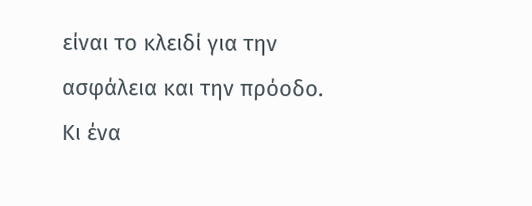είναι το κλειδί για την ασφάλεια και την πρόοδο. Κι ένα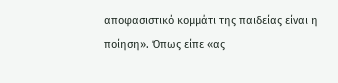αποφασιστικό κομμάτι της παιδείας είναι η ποίηση». Όπως είπε «ας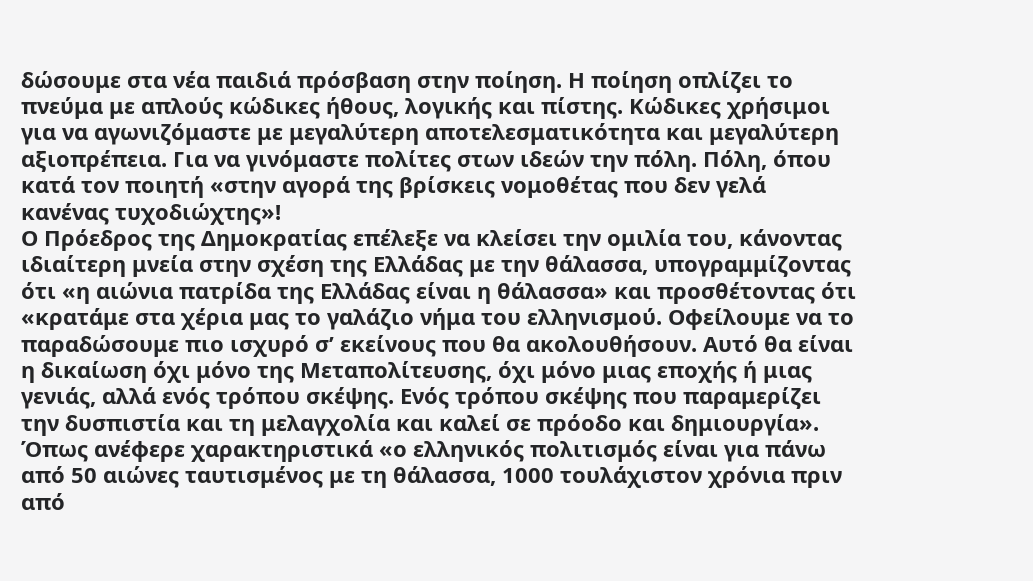δώσουμε στα νέα παιδιά πρόσβαση στην ποίηση. Η ποίηση οπλίζει το πνεύμα με απλούς κώδικες ήθους, λογικής και πίστης. Κώδικες χρήσιμοι για να αγωνιζόμαστε με μεγαλύτερη αποτελεσματικότητα και μεγαλύτερη αξιοπρέπεια. Για να γινόμαστε πολίτες στων ιδεών την πόλη. Πόλη, όπου κατά τον ποιητή «στην αγορά της βρίσκεις νομοθέτας που δεν γελά κανένας τυχοδιώχτης»!
Ο Πρόεδρος της Δημοκρατίας επέλεξε να κλείσει την ομιλία του, κάνοντας ιδιαίτερη μνεία στην σχέση της Ελλάδας με την θάλασσα, υπογραμμίζοντας ότι «η αιώνια πατρίδα της Ελλάδας είναι η θάλασσα» και προσθέτοντας ότι «κρατάμε στα χέρια μας το γαλάζιο νήμα του ελληνισμού. Οφείλουμε να το παραδώσουμε πιο ισχυρό σ’ εκείνους που θα ακολουθήσουν. Αυτό θα είναι η δικαίωση όχι μόνο της Μεταπολίτευσης, όχι μόνο μιας εποχής ή μιας γενιάς, αλλά ενός τρόπου σκέψης. Ενός τρόπου σκέψης που παραμερίζει την δυσπιστία και τη μελαγχολία και καλεί σε πρόοδο και δημιουργία».
Όπως ανέφερε χαρακτηριστικά «ο ελληνικός πολιτισμός είναι για πάνω από 50 αιώνες ταυτισμένος με τη θάλασσα, 1000 τουλάχιστον χρόνια πριν από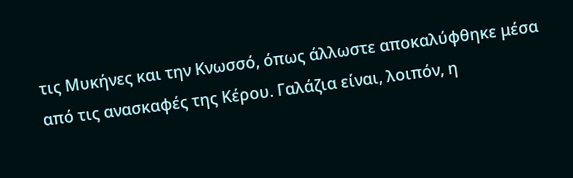τις Μυκήνες και την Κνωσσό, όπως άλλωστε αποκαλύφθηκε μέσα από τις ανασκαφές της Κέρου. Γαλάζια είναι, λοιπόν, η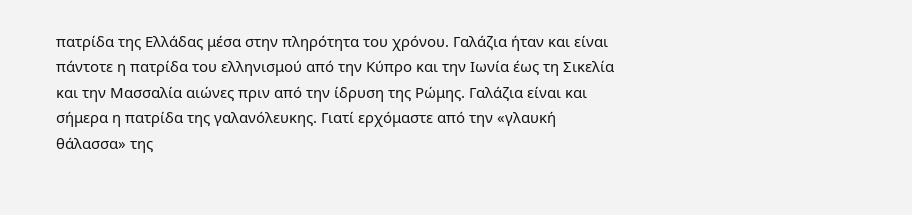πατρίδα της Ελλάδας μέσα στην πληρότητα του χρόνου. Γαλάζια ήταν και είναι πάντοτε η πατρίδα του ελληνισμού από την Κύπρο και την Ιωνία έως τη Σικελία και την Μασσαλία αιώνες πριν από την ίδρυση της Ρώμης. Γαλάζια είναι και σήμερα η πατρίδα της γαλανόλευκης. Γιατί ερχόμαστε από την «γλαυκή θάλασσα» της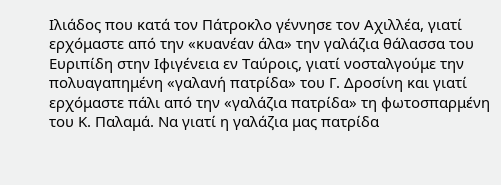Ιλιάδος που κατά τον Πάτροκλο γέννησε τον Αχιλλέα, γιατί ερχόμαστε από την «κυανέαν άλα» την γαλάζια θάλασσα του Ευριπίδη στην Ιφιγένεια εν Ταύροις, γιατί νοσταλγούμε την πολυαγαπημένη «γαλανή πατρίδα» του Γ. Δροσίνη και γιατί ερχόμαστε πάλι από την «γαλάζια πατρίδα» τη φωτοσπαρμένη του Κ. Παλαμά. Να γιατί η γαλάζια μας πατρίδα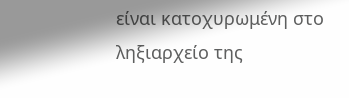είναι κατοχυρωμένη στο ληξιαρχείο της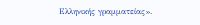Ελληνικής γραμματείας».